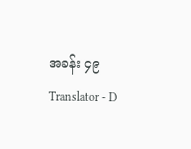အခန်း ၄၉
Translator - D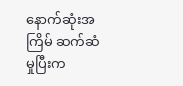နောက်ဆုံးအကြိမ် ဆက်ဆံမှုပြီးက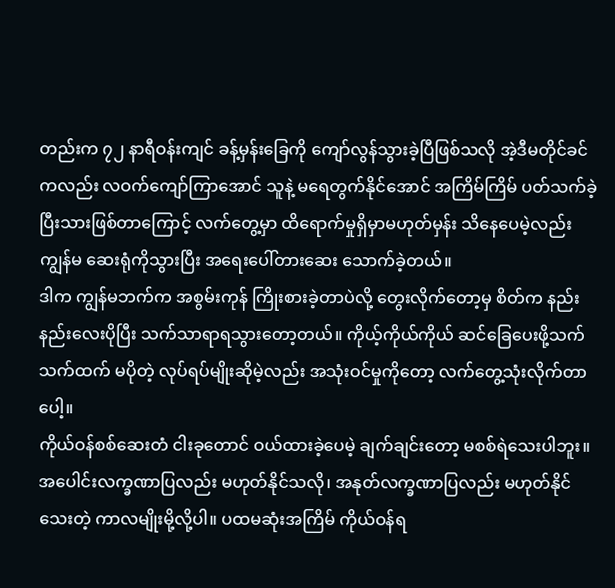တည်းက ၇၂ နာရီဝန်းကျင် ခန့်မှန်းခြေကို ကျော်လွန်သွားခဲ့ပြီဖြစ်သလို အဲ့ဒီမတိုင်ခင်ကလည်း လဝက်ကျော်ကြာအောင် သူနဲ့ မရေတွက်နိုင်အောင် အကြိမ်ကြိမ် ပတ်သက်ခဲ့ပြီးသားဖြစ်တာကြောင့် လက်တွေ့မှာ ထိရောက်မှုရှိမှာမဟုတ်မှန်း သိနေပေမဲ့လည်း ကျွန်မ ဆေးရုံကိုသွားပြီး အရေးပေါ်တားဆေး သောက်ခဲ့တယ်။
ဒါက ကျွန်မဘက်က အစွမ်းကုန် ကြိုးစားခဲ့တာပဲလို့ တွေးလိုက်တော့မှ စိတ်က နည်းနည်းလေးပိုပြီး သက်သာရာရသွားတော့တယ်။ ကိုယ့်ကိုယ်ကိုယ် ဆင်ခြေပေးဖို့သက်သက်ထက် မပိုတဲ့ လုပ်ရပ်မျိုးဆိုမဲ့လည်း အသုံးဝင်မှုကိုတော့ လက်တွေ့သုံးလိုက်တာပေါ့။
ကိုယ်ဝန်စစ်ဆေးတံ ငါးခုတောင် ဝယ်ထားခဲ့ပေမဲ့ ချက်ချင်းတော့ မစစ်ရဲသေးပါဘူး။ အပေါင်းလက္ခဏာပြလည်း မဟုတ်နိုင်သလို၊ အနုတ်လက္ခဏာပြလည်း မဟုတ်နိုင်သေးတဲ့ ကာလမျိုးမို့လို့ပါ။ ပထမဆုံးအကြိမ် ကိုယ်ဝန်ရ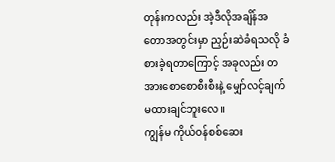တုန်းကလည်း အဲ့ဒီလိုအချိန်အတောအတွင်းမှာ ညှဉ်းဆဲခံရသလို ခံစားခဲ့ရတာကြောင့် အခုလည်း တအားစောစောစီးစီးနဲ့ မျှော်လင့်ချက် မထားချင်ဘူးလေ။
ကျွန်မ ကိုယ်ဝန်စစ်ဆေး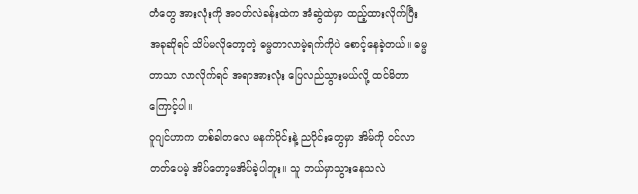တံတွေ အားလုံးကို အဝတ်လဲခန်းထဲက အံဆွဲထဲမှာ ထည့်ထားလိုက်ပြီး အခုဆိုရင် သိပ်မလိုတော့တဲ့ ဓမ္မတာလာမဲ့ရက်ကိုပဲ စောင့်နေခဲ့တယ်။ ဓမ္မတာသာ လာလိုက်ရင် အရာအားလုံး ပြေလည်သွားမယ်လို့ ထင်မိတာကြောင့်ပါ။
ဝူဂျင်ဟာက တစ်ခါတလေ မနက်ပိုင်းနဲ့ ညပိုင်းတွေမှာ အိမ်ကို ဝင်လာတတ်ပေမဲ့ အိပ်တော့မအိပ်ခဲ့ပါဘူး။ သူ ဘယ်မှာသွားနေသလဲ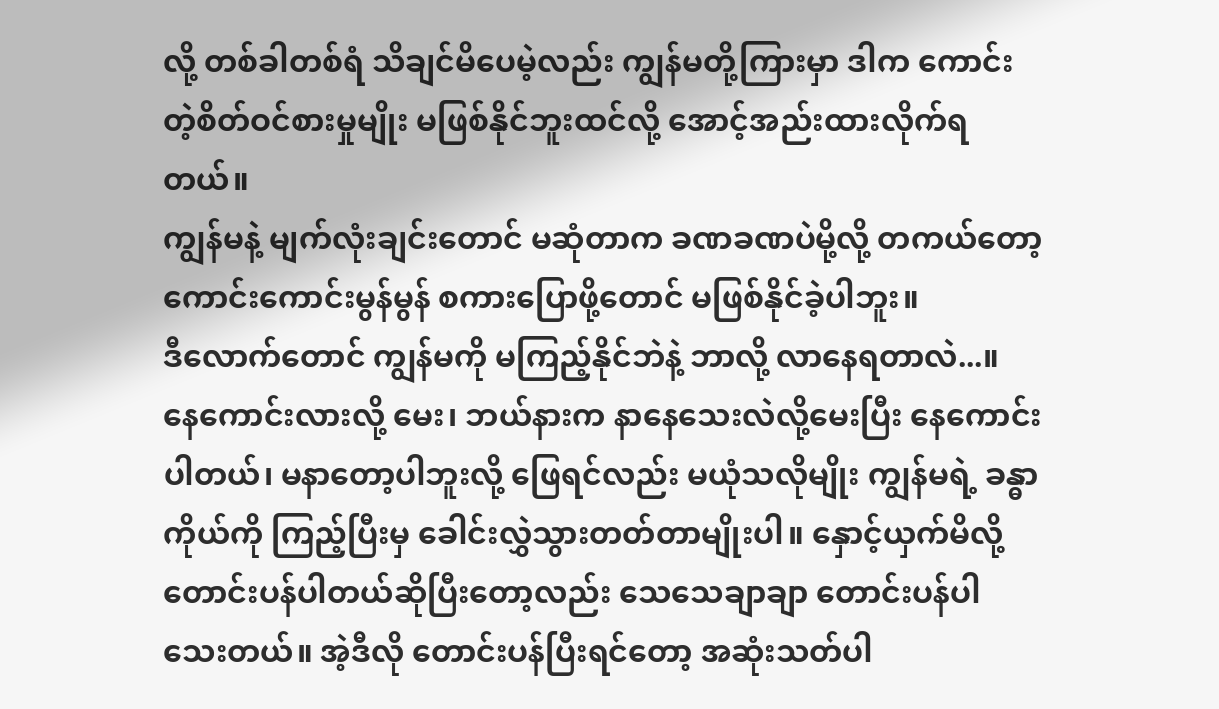လို့ တစ်ခါတစ်ရံ သိချင်မိပေမဲ့လည်း ကျွန်မတို့ကြားမှာ ဒါက ကောင်းတဲ့စိတ်ဝင်စားမှုမျိုး မဖြစ်နိုင်ဘူးထင်လို့ အောင့်အည်းထားလိုက်ရတယ်။
ကျွန်မနဲ့ မျက်လုံးချင်းတောင် မဆုံတာက ခဏခဏပဲမို့လို့ တကယ်တော့ ကောင်းကောင်းမွန်မွန် စကားပြောဖို့တောင် မဖြစ်နိုင်ခဲ့ပါဘူး။
ဒီလောက်တောင် ကျွန်မကို မကြည့်နိုင်ဘဲနဲ့ ဘာလို့ လာနေရတာလဲ...။ နေကောင်းလားလို့ မေး၊ ဘယ်နားက နာနေသေးလဲလို့မေးပြီး နေကောင်းပါတယ်၊ မနာတော့ပါဘူးလို့ ဖြေရင်လည်း မယုံသလိုမျိုး ကျွန်မရဲ့ ခန္ဓာကိုယ်ကို ကြည့်ပြီးမှ ခေါင်းလွှဲသွားတတ်တာမျိုးပါ။ နှောင့်ယှက်မိလို့ တောင်းပန်ပါတယ်ဆိုပြီးတော့လည်း သေသေချာချာ တောင်းပန်ပါသေးတယ်။ အဲ့ဒီလို တောင်းပန်ပြီးရင်တော့ အဆုံးသတ်ပါ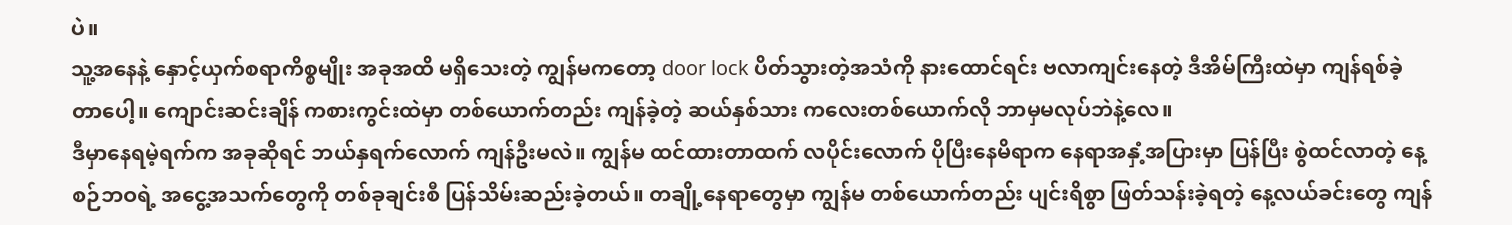ပဲ။
သူ့အနေနဲ့ နှောင့်ယှက်စရာကိစ္စမျိုး အခုအထိ မရှိသေးတဲ့ ကျွန်မကတော့ door lock ပိတ်သွားတဲ့အသံကို နားထောင်ရင်း ဗလာကျင်းနေတဲ့ ဒီအိမ်ကြီးထဲမှာ ကျန်ရစ်ခဲ့တာပေါ့။ ကျောင်းဆင်းချိန် ကစားကွင်းထဲမှာ တစ်ယောက်တည်း ကျန်ခဲ့တဲ့ ဆယ်နှစ်သား ကလေးတစ်ယောက်လို ဘာမှမလုပ်ဘဲနဲ့လေ။
ဒီမှာနေရမဲ့ရက်က အခုဆိုရင် ဘယ်နှရက်လောက် ကျန်ဦးမလဲ။ ကျွန်မ ထင်ထားတာထက် လပိုင်းလောက် ပိုပြီးနေမိရာက နေရာအနှံ့အပြားမှာ ပြန်ပြီး စွဲထင်လာတဲ့ နေ့စဉ်ဘဝရဲ့ အငွေ့အသက်တွေကို တစ်ခုချင်းစီ ပြန်သိမ်းဆည်းခဲ့တယ်။ တချို့နေရာတွေမှာ ကျွန်မ တစ်ယောက်တည်း ပျင်းရိစွာ ဖြတ်သန်းခဲ့ရတဲ့ နေ့လယ်ခင်းတွေ ကျန်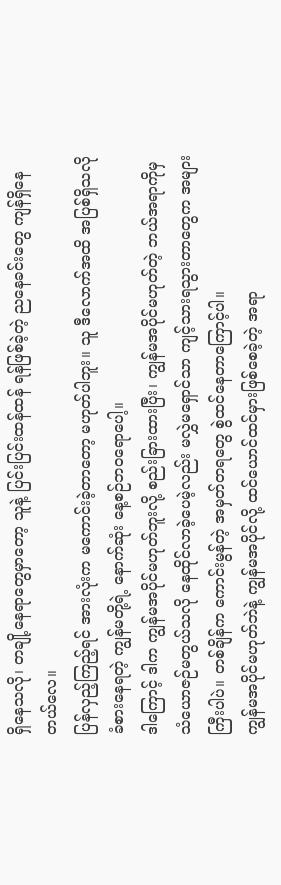ရှိနေသလို၊ တချို့နေရာတွေမှာတော့ သူနဲ့ ပြင်းပြင်းထန်ထန် ရန်ဖြစ်ခဲ့တဲ့ ညနေခင်းတွေ ကျန်ရှိနေတယ်လေ။
ပြန်လှည့်ကြည့်ရင် အားလုံးက မကောင်းခဲ့တာတော့ မဟုတ်ပါဘူး။ သူ ဒီလောက်အထိ အပြစ်ရှိသလို ခံစားနေရတဲ့ ကျွန်မတို့ရဲ့ နောက်ဆုံး နေ့စဉ်ဘဝရောပေါ့။
ဒါကြောင့် ဒါက ကျွန်မအပိုင်မဟုတ်ဘူးလို့ စည်းခြားထားပြီး၊ ကျွန်မအပိုင်မဟုတ်တဲ့ ဘယ်အရာကိုမှ သံယောဇဉ်မတွယ်သလို နေထိုင်လာခဲ့ပေမဲ့လည်း မလွှဲမရှောင်သာ ကျင့်သားရသွားတာတွေက အများကြီးပါပဲ။ တစ်ချိန်က ကောင်းမွန်တဲ့ အမှတ်တရတွေ စွဲထင်နေတာကြောင့်ပါ။
ကျွန်မအပိုင်မဟုတ်ဘဲနဲ့ ကျွန်မအပိုင်လို့ ထင်ယောင်ထင်မှားဖြစ်စေခဲ့တဲ့ အရာ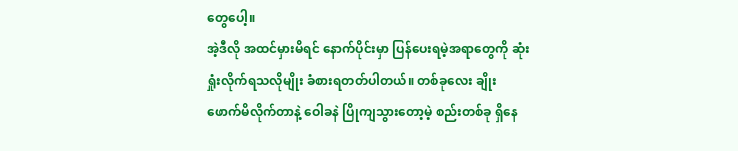တွေပေါ့။
အဲ့ဒီလို အထင်မှားမိရင် နောက်ပိုင်းမှာ ပြန်ပေးရမဲ့အရာတွေကို ဆုံးရှုံးလိုက်ရသလိုမျိုး ခံစားရတတ်ပါတယ်။ တစ်ခုလေး ချိုးဖောက်မိလိုက်တာနဲ့ ဝေါခနဲ ပြိုကျသွားတော့မဲ့ စည်းတစ်ခု ရှိနေ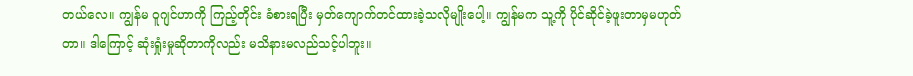တယ်လေ။ ကျွန်မ ဝူဂျင်ဟာကို ကြည့်တိုင်း ခံစားရပြီး မှတ်ကျောက်တင်ထားခဲ့သလိုမျိုးပေါ့။ ကျွန်မက သူ့ကို ပိုင်ဆိုင်ခဲ့ဖူးတာမှမဟုတ်တာ။ ဒါကြောင့် ဆုံးရှုံးမှုဆိုတာကိုလည်း မသိနားမလည်သင့်ပါဘူး။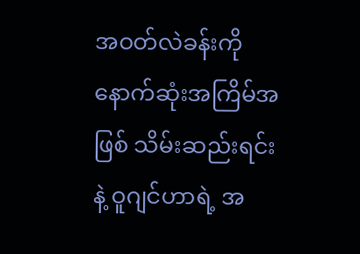အဝတ်လဲခန်းကို နောက်ဆုံးအကြိမ်အဖြစ် သိမ်းဆည်းရင်းနဲ့ ဝူဂျင်ဟာရဲ့ အ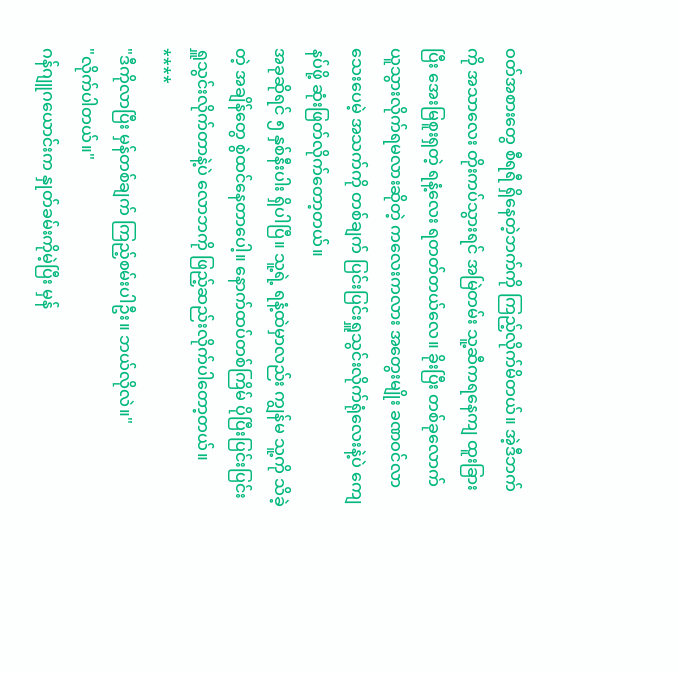ဝတ်အစားတွေ စီရရီ ရှိနေတဲ့ဘက်ကို ကြည့်လိုက်မိတယ်။ အဲ့ဒီဘက်ကို အသာလေး တိုးကပ်သွားရင် အမြဲတမ်း သူ့ဆီကရနေကျ ထူးခြားပြီး အေးမြစူးရှတဲ့ ရနံ့လေး ရတတ်တယ်လေ။ ခိုးပြီး တစ်ခုလောက် ယူသွားလိုက်ရမလားဆိုတဲ့ ကလေးကလား အတွေးမျိုး ခဏဝင်လာသေးပေမဲ့ အသက်ကို တစ်ချက် ပြင်းပြင်းရှူသွင်းလိုက်ရုံလေးနဲ့ပဲ ကျေနပ်ဖို့ ဆုံးဖြတ်လိုက်တော့တယ်။
အခုဆိုရင် ၅ နှစ်နီးပါး ရှိပါပြီ။ သူ့ရဲ့ ရနံ့ထဲမှာလည်း ကျွန်မ သူ့ကို သိခဲ့တဲ့ အချိန်တွေ စွဲထင်နေတာပေါ့။ နောက်ထပ်တစ်ကြိမ် ပိုပြီးပြင်းပြင်းရှူသွင်းလိုက်တာနဲ့ပဲ လောဘကို ဖြည့်ဆည်းလိုက်ပါတော့တယ်။
****
"ဒီကိုလာပြီး မှန်တစ်ချက် ကြည့်စမ်းပါဦး။ ဘယ်လိုလဲ။"
"လိုက်ပါတယ်။"
ဂန်ဂျူဂယောင်းက နှုတ်ခမ်းကိုမဲ့ပြီး မှန်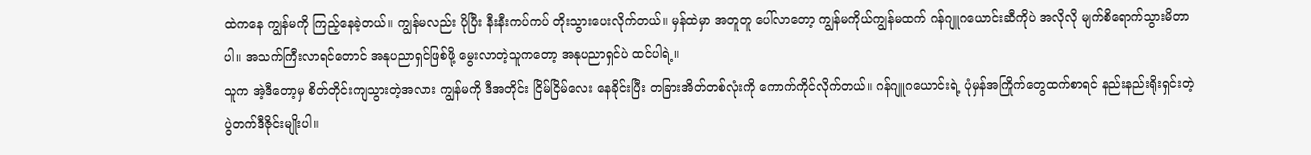ထဲကနေ ကျွန်မကို ကြည့်နေခဲ့တယ်။ ကျွန်မလည်း ပိုပြီး နီးနီးကပ်ကပ် တိုးသွားပေးလိုက်တယ်။ မှန်ထဲမှာ အတူတူ ပေါ်လာတော့ ကျွန်မကိုယ်ကျွန်မထက် ဂန်ဂျူဂယောင်းဆီကိုပဲ အလိုလို မျက်စိရောက်သွားမိတာပါ။ အသက်ကြီးလာရင်တောင် အနုပညာရှင်ဖြစ်ဖို့ မွေးလာတဲ့သူကတော့ အနုပညာရှင်ပဲ ထင်ပါရဲ့။
သူက အဲ့ဒီတော့မှ စိတ်တိုင်းကျသွားတဲ့အလား ကျွန်မကို ဒီအတိုင်း ငြိမ်ငြိမ်လေး နေခိုင်းပြီး တခြားအိတ်တစ်လုံးကို ကောက်ကိုင်လိုက်တယ်။ ဂန်ဂျူဂယောင်းရဲ့ ပုံမှန်အကြိုက်တွေထက်စာရင် နည်းနည်းရိုးရှင်းတဲ့ ပွဲတက်ဒီဇိုင်းမျိုးပါ။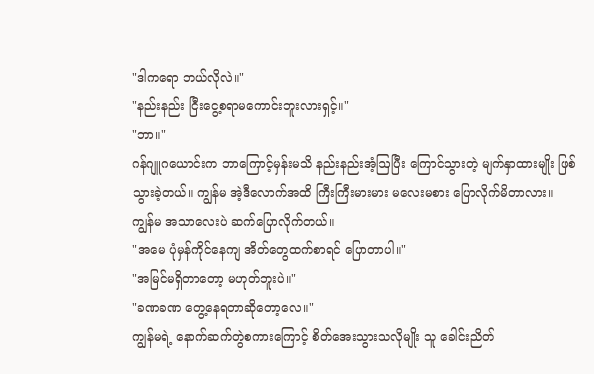"ဒါကရော ဘယ်လိုလဲ။"
"နည်းနည်း ငြီးငွေ့စရာမကောင်းဘူးလားရှင့်။"
"ဘာ။"
ဂန်ဂျူဂယောင်းက ဘာကြောင့်မှန်းမသိ နည်းနည်းအံ့ဩပြီး ကြောင်သွားတဲ့ မျက်နှာထားမျိုး ဖြစ်သွားခဲ့တယ်။ ကျွန်မ အဲ့ဒီလောက်အထိ ကြီးကြီးမားမား မလေးမစား ပြောလိုက်မိတာလား။ ကျွန်မ အသာလေးပဲ ဆက်ပြောလိုက်တယ်။
"အမေ ပုံမှန်ကိုင်နေကျ အိတ်တွေထက်စာရင် ပြောတာပါ။"
"အမြင်မရှိတာတော့ မဟုတ်ဘူးပဲ။"
"ခဏခဏ တွေ့နေရတာဆိုတော့လေ။"
ကျွန်မရဲ့ နောက်ဆက်တွဲစကားကြောင့် စိတ်အေးသွားသလိုမျိုး သူ ခေါင်းညိတ်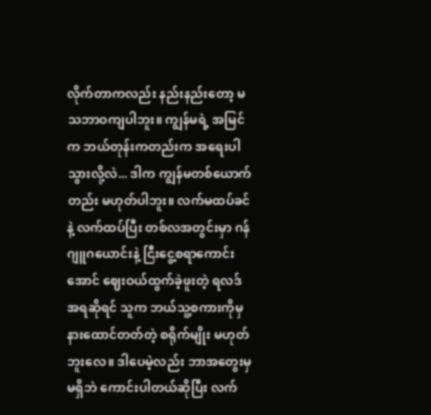လိုက်တာကလည်း နည်းနည်းတော့ မသဘာဝကျပါဘူး။ ကျွန်မရဲ့ အမြင်က ဘယ်တုန်းကတည်းက အရေးပါသွားလို့လဲ... ဒါက ကျွန်မတစ်ယောက်တည်း မဟုတ်ပါဘူး။ လက်မထပ်ခင်နဲ့ လက်ထပ်ပြီး တစ်လအတွင်းမှာ ဂန်ဂျူဂယောင်းနဲ့ ငြီးငွေ့စရာကောင်းအောင် ဈေးဝယ်ထွက်ခဲ့ဖူးတဲ့ ရလဒ်အရဆိုရင် သူက ဘယ်သူ့စကားကိုမှ နားထောင်တတ်တဲ့ စရိုက်မျိုး မဟုတ်ဘူးလေ။ ဒါပေမဲ့လည်း ဘာအတွေးမှမရှိဘဲ ကောင်းပါတယ်ဆိုပြီး လက်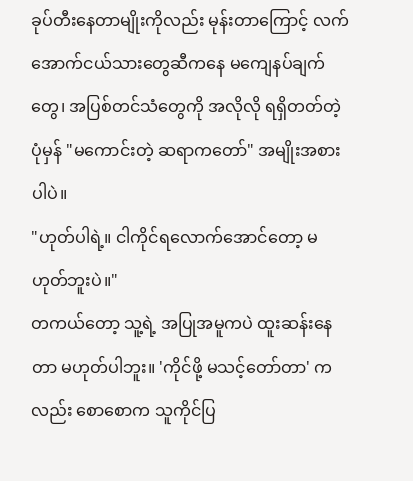ခုပ်တီးနေတာမျိုးကိုလည်း မုန်းတာကြောင့် လက်အောက်ငယ်သားတွေဆီကနေ မကျေနပ်ချက်တွေ၊ အပြစ်တင်သံတွေကို အလိုလို ရရှိတတ်တဲ့ ပုံမှန် "မကောင်းတဲ့ ဆရာကတော်" အမျိုးအစားပါပဲ။
"ဟုတ်ပါရဲ့။ ငါကိုင်ရလောက်အောင်တော့ မဟုတ်ဘူးပဲ။"
တကယ်တော့ သူ့ရဲ့ အပြုအမူကပဲ ထူးဆန်းနေတာ မဟုတ်ပါဘူး။ 'ကိုင်ဖို့ မသင့်တော်တာ' ကလည်း စောစောက သူကိုင်ပြ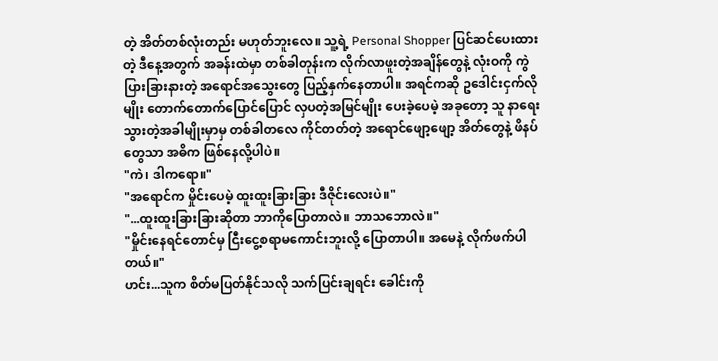တဲ့ အိတ်တစ်လုံးတည်း မဟုတ်ဘူးလေ။ သူ့ရဲ့ Personal Shopper ပြင်ဆင်ပေးထားတဲ့ ဒီနေ့အတွက် အခန်းထဲမှာ တစ်ခါတုန်းက လိုက်လာဖူးတဲ့အချိန်တွေနဲ့ လုံးဝကို ကွဲပြားခြားနားတဲ့ အရောင်အသွေးတွေ ပြည့်နှက်နေတာပါ။ အရင်ကဆို ဥဒေါင်းငှက်လိုမျိုး တောက်တောက်ပြောင်ပြောင် လှပတဲ့အမြင်မျိုး ပေးခဲ့ပေမဲ့ အခုတော့ သူ နာရေးသွားတဲ့အခါမျိုးမှာမှ တစ်ခါတလေ ကိုင်တတ်တဲ့ အရောင်ဖျော့ဖျော့ အိတ်တွေနဲ့ ဖိနပ်တွေသာ အဓိက ဖြစ်နေလို့ပါပဲ။
"ကဲ၊ ဒါကရော။"
"အရောင်က မှိုင်းပေမဲ့ ထူးထူးခြားခြား ဒီဇိုင်းလေးပဲ။"
"...ထူးထူးခြားခြားဆိုတာ ဘာကိုပြောတာလဲ။ ဘာသဘောလဲ။"
"မှိုင်းနေရင်တောင်မှ ငြီးငွေ့စရာမကောင်းဘူးလို့ ပြောတာပါ။ အမေနဲ့ လိုက်ဖက်ပါတယ်။"
ဟင်း...သူက စိတ်မပြတ်နိုင်သလို သက်ပြင်းချရင်း ခေါင်းကို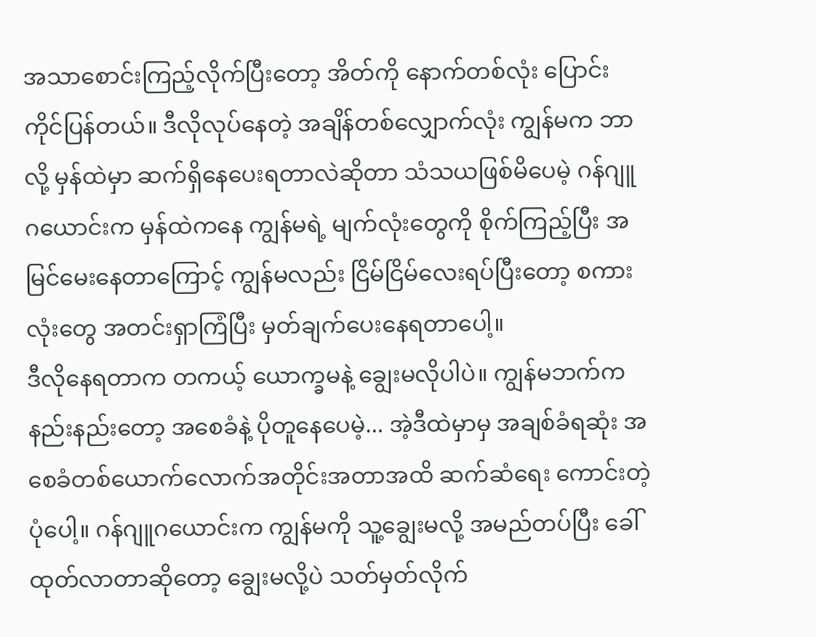အသာစောင်းကြည့်လိုက်ပြီးတော့ အိတ်ကို နောက်တစ်လုံး ပြောင်းကိုင်ပြန်တယ်။ ဒီလိုလုပ်နေတဲ့ အချိန်တစ်လျှောက်လုံး ကျွန်မက ဘာလို့ မှန်ထဲမှာ ဆက်ရှိနေပေးရတာလဲဆိုတာ သံသယဖြစ်မိပေမဲ့ ဂန်ဂျူဂယောင်းက မှန်ထဲကနေ ကျွန်မရဲ့ မျက်လုံးတွေကို စိုက်ကြည့်ပြီး အမြင်မေးနေတာကြောင့် ကျွန်မလည်း ငြိမ်ငြိမ်လေးရပ်ပြီးတော့ စကားလုံးတွေ အတင်းရှာကြံပြီး မှတ်ချက်ပေးနေရတာပေါ့။
ဒီလိုနေရတာက တကယ့် ယောက္ခမနဲ့ ချွေးမလိုပါပဲ။ ကျွန်မဘက်က နည်းနည်းတော့ အစေခံနဲ့ ပိုတူနေပေမဲ့... အဲ့ဒီထဲမှာမှ အချစ်ခံရဆုံး အစေခံတစ်ယောက်လောက်အတိုင်းအတာအထိ ဆက်ဆံရေး ကောင်းတဲ့ပုံပေါ့။ ဂန်ဂျူဂယောင်းက ကျွန်မကို သူ့ချွေးမလို့ အမည်တပ်ပြီး ခေါ်ထုတ်လာတာဆိုတော့ ချွေးမလို့ပဲ သတ်မှတ်လိုက်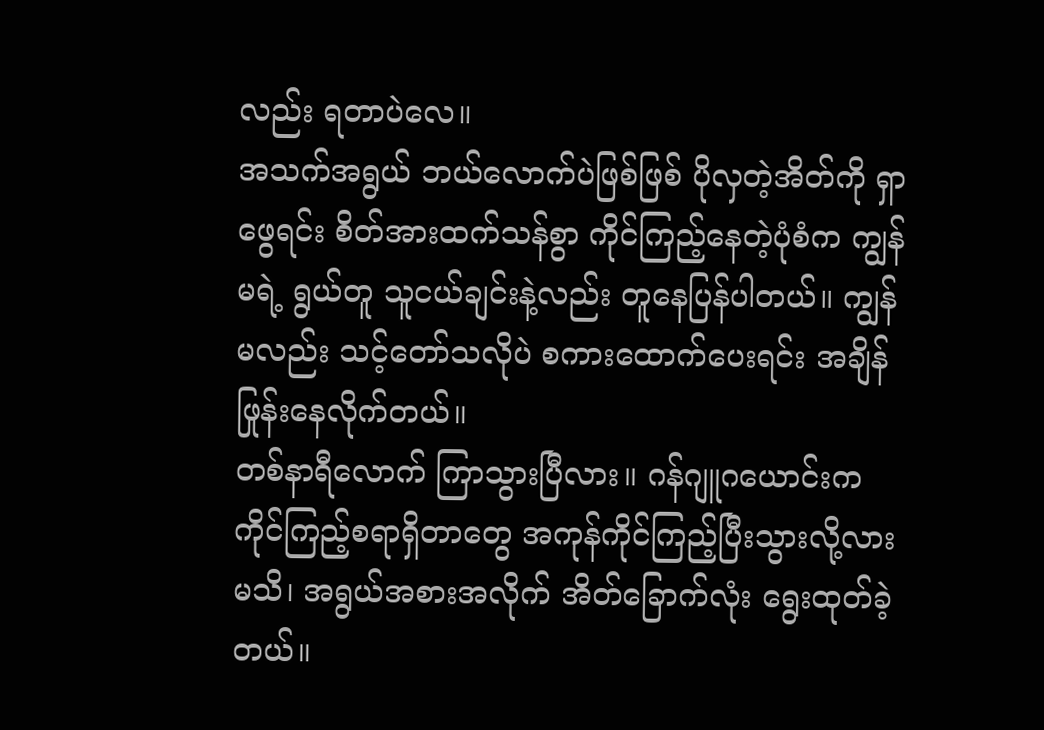လည်း ရတာပဲလေ။
အသက်အရွယ် ဘယ်လောက်ပဲဖြစ်ဖြစ် ပိုလှတဲ့အိတ်ကို ရှာဖွေရင်း စိတ်အားထက်သန်စွာ ကိုင်ကြည့်နေတဲ့ပုံစံက ကျွန်မရဲ့ ရွယ်တူ သူငယ်ချင်းနဲ့လည်း တူနေပြန်ပါတယ်။ ကျွန်မလည်း သင့်တော်သလိုပဲ စကားထောက်ပေးရင်း အချိန်ဖြုန်းနေလိုက်တယ်။
တစ်နာရီလောက် ကြာသွားပြီလား။ ဂန်ဂျူဂယောင်းက ကိုင်ကြည့်စရာရှိတာတွေ အကုန်ကိုင်ကြည့်ပြီးသွားလို့လားမသိ၊ အရွယ်အစားအလိုက် အိတ်ခြောက်လုံး ရွေးထုတ်ခဲ့တယ်။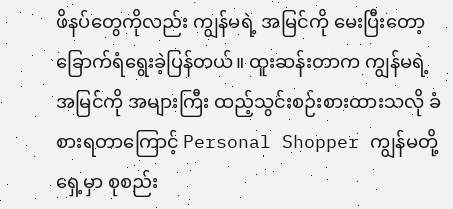ဖိနပ်တွေကိုလည်း ကျွန်မရဲ့ အမြင်ကို မေးပြီးတော့ ခြောက်ရံရွေးခဲ့ပြန်တယ်။ ထူးဆန်းတာက ကျွန်မရဲ့ အမြင်ကို အများကြီး ထည့်သွင်းစဉ်းစားထားသလို ခံစားရတာကြောင့် Personal Shopper ကျွန်မတို့ရှေ့မှာ စုစည်း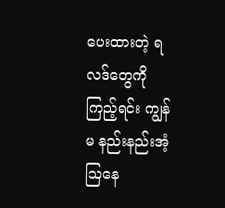ပေးထားတဲ့ ရလဒ်တွေကို ကြည့်ရင်း ကျွန်မ နည်းနည်းအံ့ဩနေ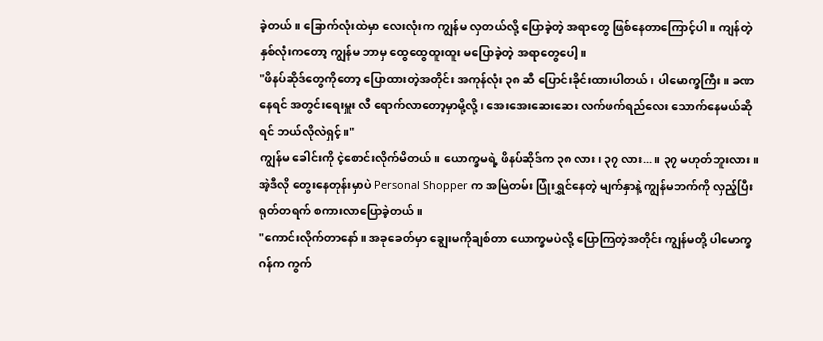ခဲ့တယ်။ ခြောက်လုံးထဲမှာ လေးလုံးက ကျွန်မ လှတယ်လို့ ပြောခဲ့တဲ့ အရာတွေ ဖြစ်နေတာကြောင့်ပါ။ ကျန်တဲ့ နှစ်လုံးကတော့ ကျွန်မ ဘာမှ ထွေထွေထူးထူး မပြောခဲ့တဲ့ အရာတွေပေါ့။
"ဖိနပ်ဆိုဒ်တွေကိုတော့ ပြောထားတဲ့အတိုင်း အကုန်လုံး ၃၈ ဆီ ပြောင်းခိုင်းထားပါတယ်၊ ပါမောက္ခကြီး။ ခဏနေရင် အတွင်းရေးမှူး လီ ရောက်လာတော့မှာမို့လို့၊ အေးအေးဆေးဆေး လက်ဖက်ရည်လေး သောက်နေမယ်ဆိုရင် ဘယ်လိုလဲရှင့်။"
ကျွန်မ ခေါင်းကို ငဲ့စောင်းလိုက်မိတယ်။ ယောက္ခမရဲ့ ဖိနပ်ဆိုဒ်က ၃၈ လား၊ ၃၇ လား...။ ၃၇ မဟုတ်ဘူးလား။ အဲ့ဒီလို တွေးနေတုန်းမှာပဲ Personal Shopper က အမြဲတမ်း ပြုံးရွှင်နေတဲ့ မျက်နှာနဲ့ ကျွန်မဘက်ကို လှည့်ပြီး ရုတ်တရက် စကားလာပြောခဲ့တယ်။
"ကောင်းလိုက်တာနော်။ အခုခေတ်မှာ ချွေးမကိုချစ်တာ ယောက္ခမပဲလို့ ပြောကြတဲ့အတိုင်း ကျွန်မတို့ ပါမောက္ခဂန်က ကွက်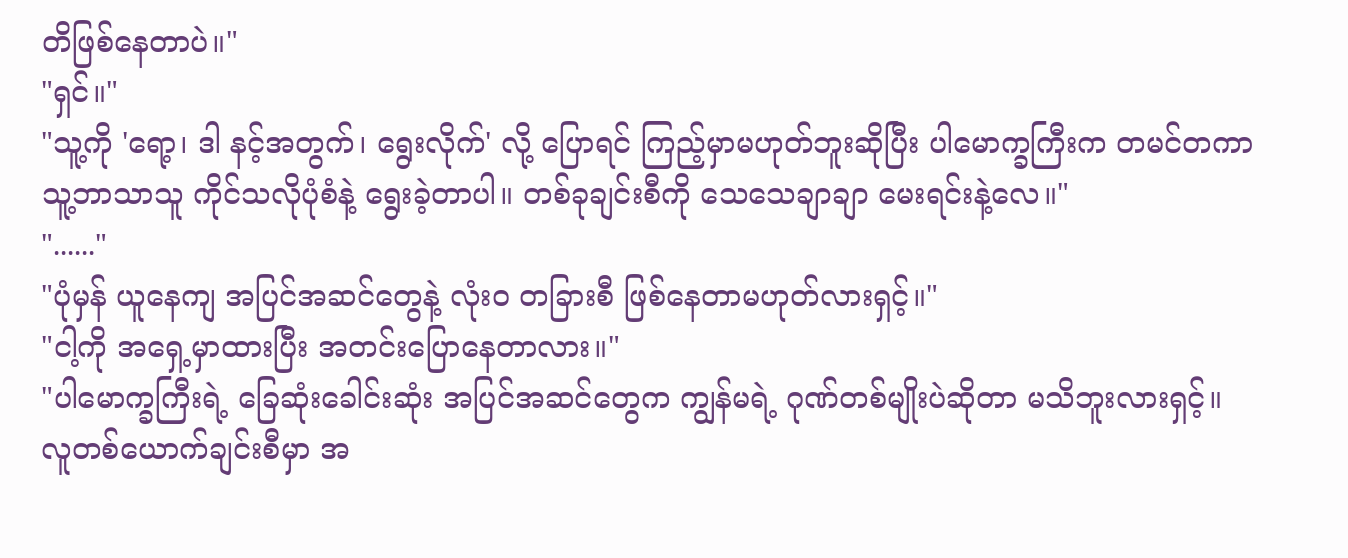တိဖြစ်နေတာပဲ။"
"ရှင်။"
"သူ့ကို 'ရော့၊ ဒါ နင့်အတွက်၊ ရွေးလိုက်' လို့ ပြောရင် ကြည့်မှာမဟုတ်ဘူးဆိုပြီး ပါမောက္ခကြီးက တမင်တကာ သူ့ဘာသာသူ ကိုင်သလိုပုံစံနဲ့ ရွေးခဲ့တာပါ။ တစ်ခုချင်းစီကို သေသေချာချာ မေးရင်းနဲ့လေ။"
"......"
"ပုံမှန် ယူနေကျ အပြင်အဆင်တွေနဲ့ လုံးဝ တခြားစီ ဖြစ်နေတာမဟုတ်လားရှင့်။"
"ငါ့ကို အရှေ့မှာထားပြီး အတင်းပြောနေတာလား။"
"ပါမောက္ခကြီးရဲ့ ခြေဆုံးခေါင်းဆုံး အပြင်အဆင်တွေက ကျွန်မရဲ့ ဂုဏ်တစ်မျိုးပဲဆိုတာ မသိဘူးလားရှင့်။ လူတစ်ယောက်ချင်းစီမှာ အ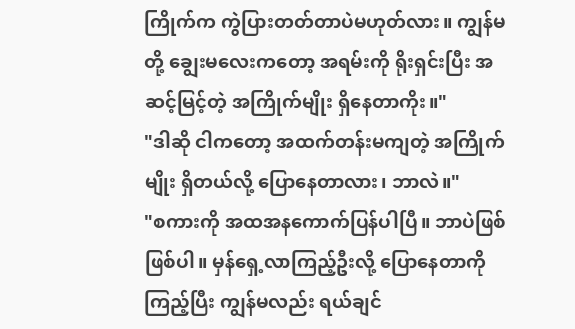ကြိုက်က ကွဲပြားတတ်တာပဲမဟုတ်လား။ ကျွန်မတို့ ချွေးမလေးကတော့ အရမ်းကို ရိုးရှင်းပြီး အဆင့်မြင့်တဲ့ အကြိုက်မျိုး ရှိနေတာကိုး။"
"ဒါဆို ငါကတော့ အထက်တန်းမကျတဲ့ အကြိုက်မျိုး ရှိတယ်လို့ ပြောနေတာလား၊ ဘာလဲ။"
"စကားကို အထအနကောက်ပြန်ပါပြီ။ ဘာပဲဖြစ်ဖြစ်ပါ။ မှန်ရှေ့လာကြည့်ဦးလို့ ပြောနေတာကို ကြည့်ပြီး ကျွန်မလည်း ရယ်ချင်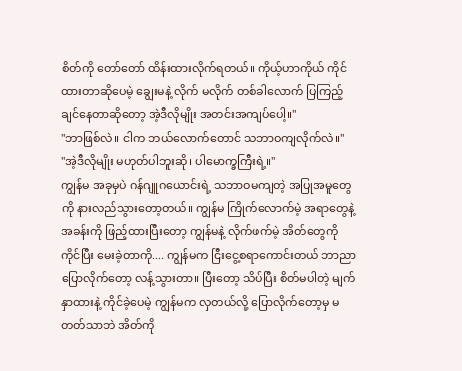စိတ်ကို တော်တော် ထိန်းထားလိုက်ရတယ်။ ကိုယ့်ဟာကိုယ် ကိုင်ထားတာဆိုပေမဲ့ ချွေးမနဲ့ လိုက် မလိုက် တစ်ခါလောက် ပြကြည့်ချင်နေတာဆိုတော့ အဲ့ဒီလိုမျိုး အတင်းအကျပ်ပေါ့။"
"ဘာဖြစ်လဲ။ ငါက ဘယ်လောက်တောင် သဘာဝကျလိုက်လဲ။"
"အဲ့ဒီလိုမျိုး မဟုတ်ပါဘူးဆို၊ ပါမောက္ခကြီးရဲ့။"
ကျွန်မ အခုမှပဲ ဂန်ဂျူဂယောင်းရဲ့ သဘာဝမကျတဲ့ အပြုအမူတွေကို နားလည်သွားတော့တယ်။ ကျွန်မ ကြိုက်လောက်မဲ့ အရာတွေနဲ့ အခန်းကို ဖြည့်ထားပြီးတော့ ကျွန်မနဲ့ လိုက်ဖက်မဲ့ အိတ်တွေကိုကိုင်ပြီး မေးခဲ့တာကို.... ကျွန်မက ငြီးငွေ့စရာကောင်းတယ် ဘာညာ ပြောလိုက်တော့ လန့်သွားတာ။ ပြီးတော့ သိပ်ပြီး စိတ်မပါတဲ့ မျက်နှာထားနဲ့ ကိုင်ခဲ့ပေမဲ့ ကျွန်မက လှတယ်လို့ ပြောလိုက်တော့မှ မတတ်သာဘဲ အိတ်ကို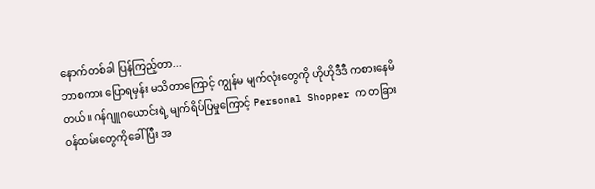နောက်တစ်ခါ ပြန်ကြည့်တာ...
ဘာစကား ပြောရမှန်း မသိတာကြောင့် ကျွန်မ မျက်လုံးတွေကို ဟိုဟိုဒီဒီ ကစားနေမိတယ်။ ဂန်ဂျူဂယောင်းရဲ့ မျက်ရိပ်ပြမှုကြောင့် Personal Shopper က တခြား ဝန်ထမ်းတွေကိုခေါ်ပြီး အ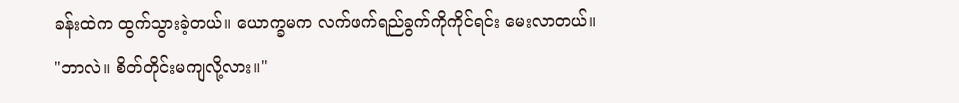ခန်းထဲက ထွက်သွားခဲ့တယ်။ ယောက္ခမက လက်ဖက်ရည်ခွက်ကိုကိုင်ရင်း မေးလာတယ်။
"ဘာလဲ။ စိတ်တိုင်းမကျလို့လား။"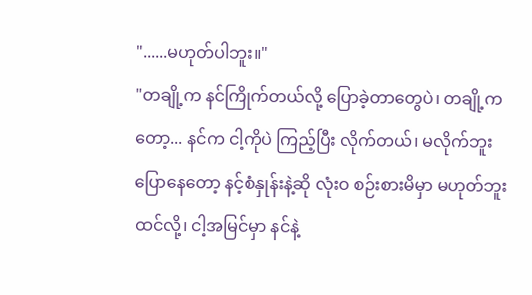"......မဟုတ်ပါဘူး။"
"တချို့က နင်ကြိုက်တယ်လို့ ပြောခဲ့တာတွေပဲ၊ တချို့ကတော့... နင်က ငါ့ကိုပဲ ကြည့်ပြီး လိုက်တယ်၊ မလိုက်ဘူး ပြောနေတော့ နင့်စံနှုန်းနဲ့ဆို လုံးဝ စဉ်းစားမိမှာ မဟုတ်ဘူးထင်လို့၊ ငါ့အမြင်မှာ နင်နဲ့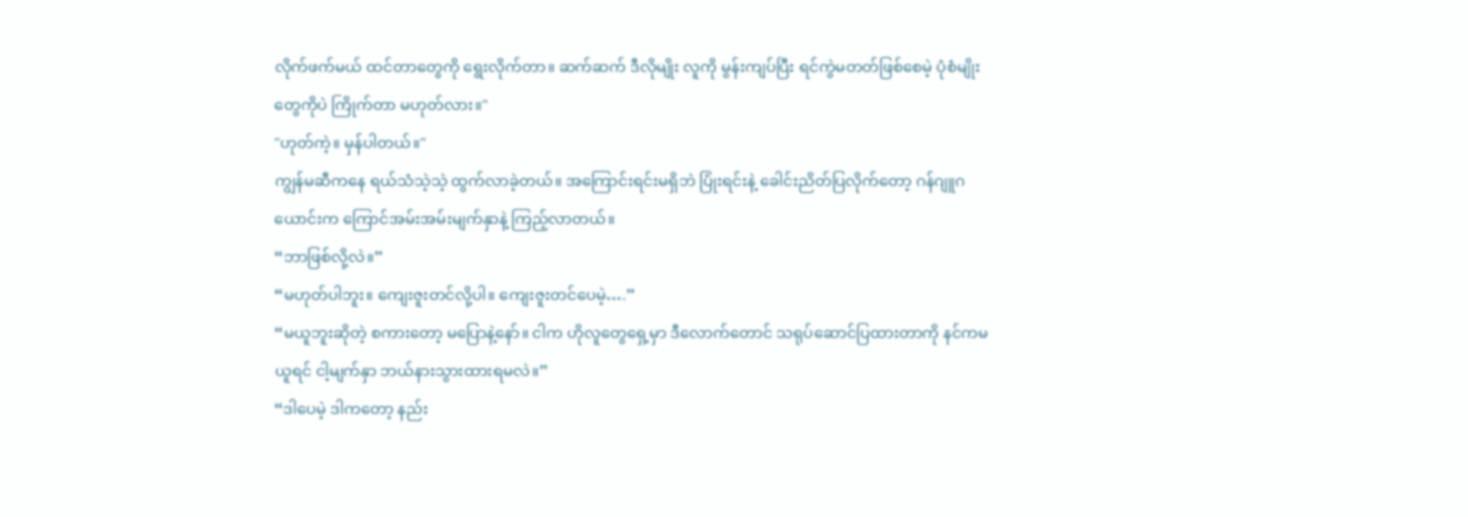လိုက်ဖက်မယ် ထင်တာတွေကို ရွေးလိုက်တာ။ ဆက်ဆက် ဒီလိုမျိုး လူကို မွန်းကျပ်ပြီး ရင်ကွဲမတတ်ဖြစ်စေမဲ့ ပုံစံမျိုးတွေကိုပဲ ကြိုက်တာ မဟုတ်လား။"
"ဟုတ်ကဲ့။ မှန်ပါတယ်။"
ကျွန်မဆီကနေ ရယ်သံသဲ့သဲ့ ထွက်လာခဲ့တယ်။ အကြောင်းရင်းမရှိဘဲ ပြုံးရင်းနဲ့ ခေါင်းညိတ်ပြလိုက်တော့ ဂန်ဂျူဂယောင်းက ကြောင်အမ်းအမ်းမျက်နှာနဲ့ ကြည့်လာတယ်။
“ဘာဖြစ်လို့လဲ။”
“မဟုတ်ပါဘူး။ ကျေးဇူးတင်လို့ပါ။ ကျေးဇူးတင်ပေမဲ့….”
“မယူဘူးဆိုတဲ့ စကားတော့ မပြောနဲ့နော်။ ငါက ဟိုလူတွေရှေ့မှာ ဒီလောက်တောင် သရုပ်ဆောင်ပြထားတာကို နင်ကမယူရင် ငါ့မျက်နှာ ဘယ်နားသွားထားရမလဲ။”
“ဒါပေမဲ့ ဒါကတော့ နည်း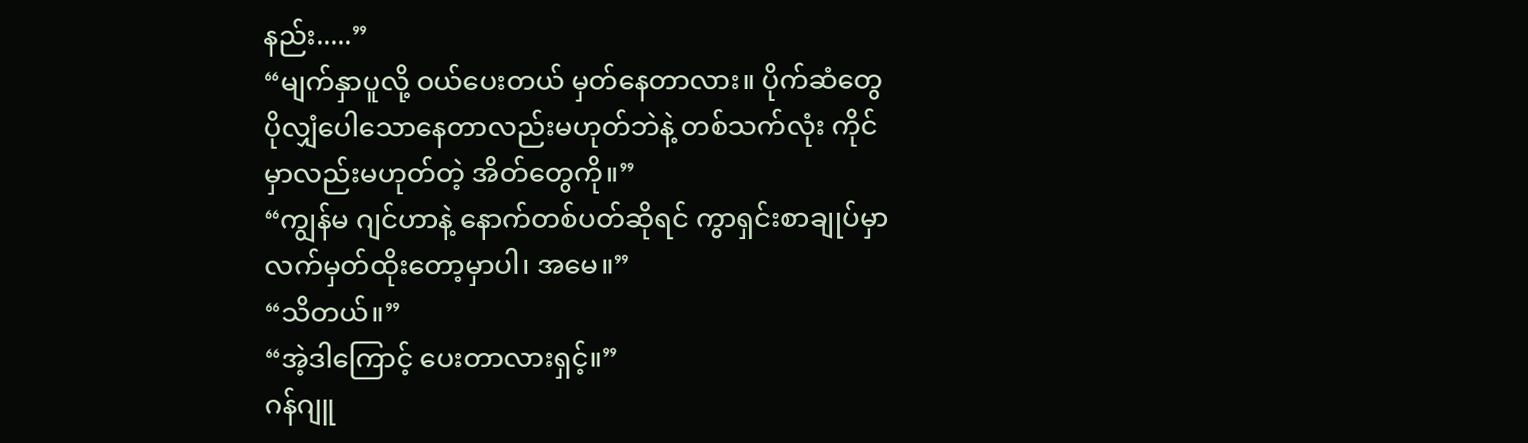နည်း.....”
“မျက်နှာပူလို့ ဝယ်ပေးတယ် မှတ်နေတာလား။ ပိုက်ဆံတွေ ပိုလျှံပေါသောနေတာလည်းမဟုတ်ဘဲနဲ့ တစ်သက်လုံး ကိုင်မှာလည်းမဟုတ်တဲ့ အိတ်တွေကို။”
“ကျွန်မ ဂျင်ဟာနဲ့ နောက်တစ်ပတ်ဆိုရင် ကွာရှင်းစာချုပ်မှာ လက်မှတ်ထိုးတော့မှာပါ၊ အမေ။”
“သိတယ်။”
“အဲ့ဒါကြောင့် ပေးတာလားရှင့်။”
ဂန်ဂျူ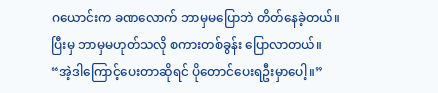ဂယောင်းက ခဏလောက် ဘာမှမပြောဘဲ တိတ်နေခဲ့တယ်။ ပြီးမှ ဘာမှမဟုတ်သလို စကားတစ်ခွန်း ပြောလာတယ်။
“အဲ့ဒါကြောင့်ပေးတာဆိုရင် ပိုတောင်ပေးရဦးမှာပေါ့။”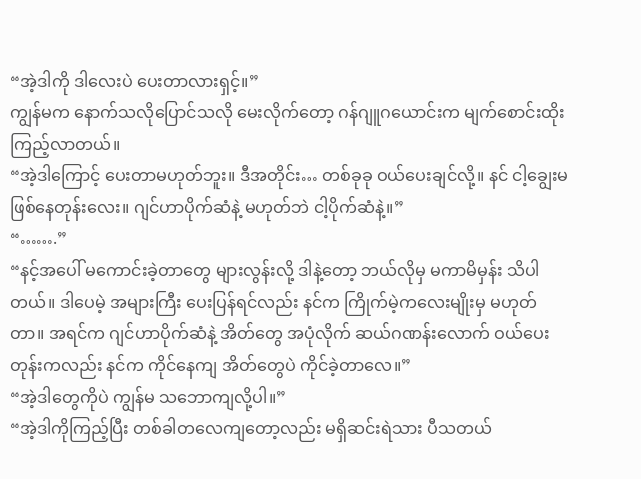“အဲ့ဒါကို ဒါလေးပဲ ပေးတာလားရှင့်။”
ကျွန်မက နောက်သလိုပြောင်သလို မေးလိုက်တော့ ဂန်ဂျူဂယောင်းက မျက်စောင်းထိုးကြည့်လာတယ်။
“အဲ့ဒါကြောင့် ပေးတာမဟုတ်ဘူး။ ဒီအတိုင်း… တစ်ခုခု ဝယ်ပေးချင်လို့။ နင် ငါ့ချွေးမ ဖြစ်နေတုန်းလေး။ ဂျင်ဟာပိုက်ဆံနဲ့ မဟုတ်ဘဲ ငါ့ပိုက်ဆံနဲ့။”
“…….”
“နင့်အပေါ် မကောင်းခဲ့တာတွေ များလွန်းလို့ ဒါနဲ့တော့ ဘယ်လိုမှ မကာမိမှန်း သိပါတယ်။ ဒါပေမဲ့ အများကြီး ပေးပြန်ရင်လည်း နင်က ကြိုက်မဲ့ကလေးမျိုးမှ မဟုတ်တာ။ အရင်က ဂျင်ဟာပိုက်ဆံနဲ့ အိတ်တွေ အပုံလိုက် ဆယ်ဂဏန်းလောက် ဝယ်ပေးတုန်းကလည်း နင်က ကိုင်နေကျ အိတ်တွေပဲ ကိုင်ခဲ့တာလေ။”
“အဲ့ဒါတွေကိုပဲ ကျွန်မ သဘောကျလို့ပါ။”
“အဲ့ဒါကိုကြည့်ပြီး တစ်ခါတလေကျတော့လည်း မရှိဆင်းရဲသား ပီသတယ်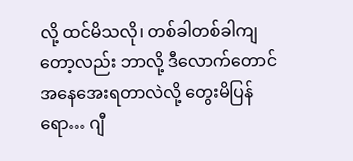လို့ ထင်မိသလို၊ တစ်ခါတစ်ခါကျတော့လည်း ဘာလို့ ဒီလောက်တောင် အနေအေးရတာလဲလို့ တွေးမိပြန်ရော… ဂျီ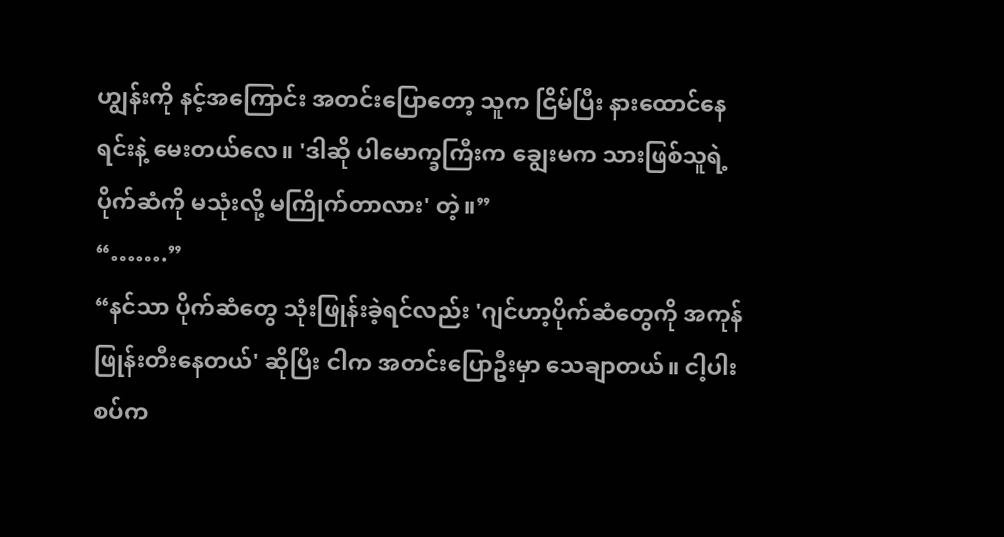ဟျွန်းကို နင့်အကြောင်း အတင်းပြောတော့ သူက ငြိမ်ပြီး နားထောင်နေရင်းနဲ့ မေးတယ်လေ။ 'ဒါဆို ပါမောက္ခကြီးက ချွေးမက သားဖြစ်သူရဲ့ ပိုက်ဆံကို မသုံးလို့ မကြိုက်တာလား' တဲ့။”
“…….”
“နင်သာ ပိုက်ဆံတွေ သုံးဖြုန်းခဲ့ရင်လည်း 'ဂျင်ဟာ့ပိုက်ဆံတွေကို အကုန် ဖြုန်းတီးနေတယ်' ဆိုပြီး ငါက အတင်းပြောဦးမှာ သေချာတယ်။ ငါ့ပါးစပ်က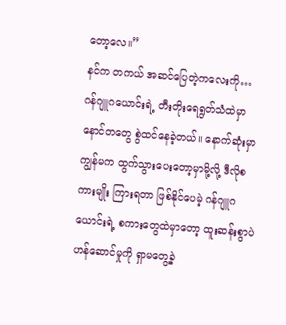တော့လေ။”
နင်က တကယ် အဆင်ပြေတဲ့ကလေးကို… ဂန်ဂျူဂယောင်းရဲ့ တီးတိုးရေရွတ်သံထဲမှာ နောင်တတွေ စွဲထင်နေခဲ့တယ်။ နောက်ဆုံးမှာ ကျွန်မက ထွက်သွားပေးတော့မှာမို့လို့ ဒီလိုစကားမျိုး ကြားရတာ ဖြစ်နိုင်ပေမဲ့ ဂန်ဂျူဂယောင်းရဲ့ စကားတွေထဲမှာတော့ ထူးဆန်းစွာပဲ ဟန်ဆောင်မှုကို ရှာမတွေ့ခဲ့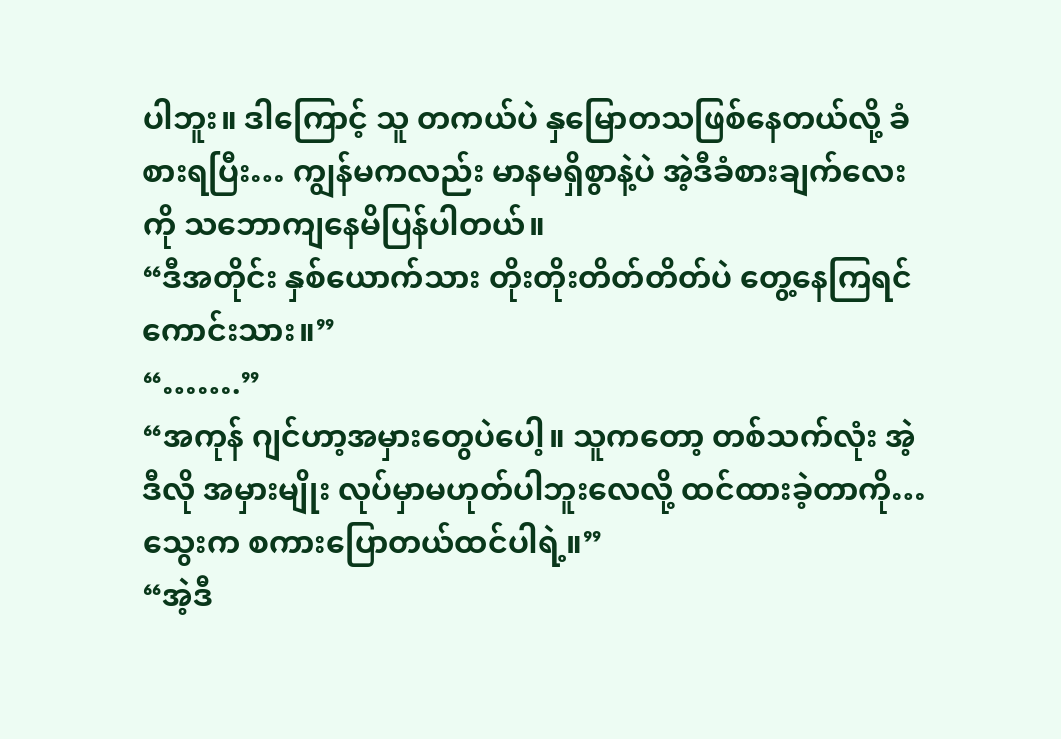ပါဘူး။ ဒါကြောင့် သူ တကယ်ပဲ နှမြောတသဖြစ်နေတယ်လို့ ခံစားရပြီး… ကျွန်မကလည်း မာနမရှိစွာနဲ့ပဲ အဲ့ဒီခံစားချက်လေးကို သဘောကျနေမိပြန်ပါတယ်။
“ဒီအတိုင်း နှစ်ယောက်သား တိုးတိုးတိတ်တိတ်ပဲ တွေ့နေကြရင် ကောင်းသား။”
“…….”
“အကုန် ဂျင်ဟာ့အမှားတွေပဲပေါ့။ သူကတော့ တစ်သက်လုံး အဲ့ဒီလို အမှားမျိုး လုပ်မှာမဟုတ်ပါဘူးလေလို့ ထင်ထားခဲ့တာကို… သွေးက စကားပြောတယ်ထင်ပါရဲ့။”
“အဲ့ဒီ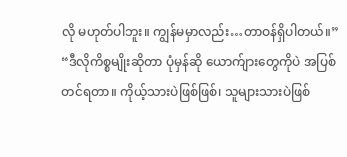လို မဟုတ်ပါဘူး။ ကျွန်မမှာလည်း…တာဝန်ရှိပါတယ်။”
“ဒီလိုကိစ္စမျိုးဆိုတာ ပုံမှန်ဆို ယောက်ျားတွေကိုပဲ အပြစ်တင်ရတာ။ ကိုယ့်သားပဲဖြစ်ဖြစ်၊ သူများသားပဲဖြစ်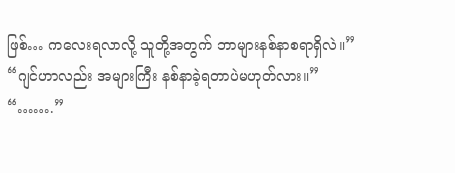ဖြစ်… ကလေးရလာလို့ သူတို့အတွက် ဘာများနစ်နာစရာရှိလဲ။”
“ဂျင်ဟာလည်း အများကြီး နစ်နာခဲ့ရတာပဲမဟုတ်လား။”
“…….”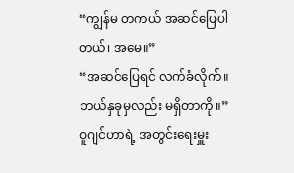“ကျွန်မ တကယ် အဆင်ပြေပါတယ်၊ အမေ။”
“အဆင်ပြေရင် လက်ခံလိုက်။ ဘယ်နှခုမှလည်း မရှိတာကို။”
ဝူဂျင်ဟာရဲ့ အတွင်းရေးမှူး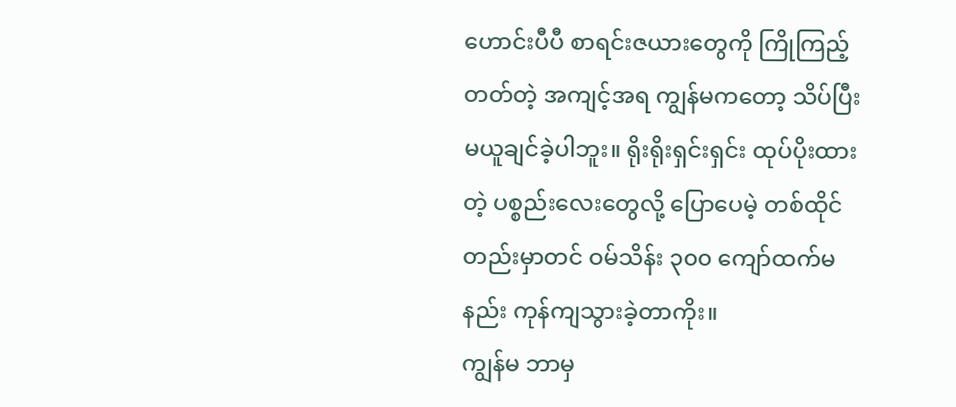ဟောင်းပီပီ စာရင်းဇယားတွေကို ကြိုကြည့်တတ်တဲ့ အကျင့်အရ ကျွန်မကတော့ သိပ်ပြီးမယူချင်ခဲ့ပါဘူး။ ရိုးရိုးရှင်းရှင်း ထုပ်ပိုးထားတဲ့ ပစ္စည်းလေးတွေလို့ ပြောပေမဲ့ တစ်ထိုင်တည်းမှာတင် ဝမ်သိန်း ၃၀၀ ကျော်ထက်မနည်း ကုန်ကျသွားခဲ့တာကိုး။
ကျွန်မ ဘာမှ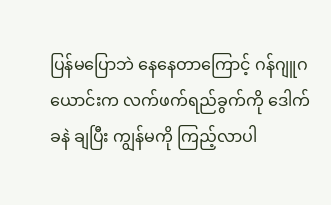ပြန်မပြောဘဲ နေနေတာကြောင့် ဂန်ဂျူဂယောင်းက လက်ဖက်ရည်ခွက်ကို ဒေါက်ခနဲ ချပြီး ကျွန်မကို ကြည့်လာပါ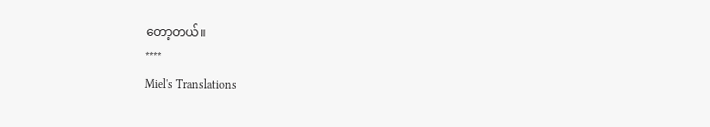တော့တယ်။
****
Miel's Translations